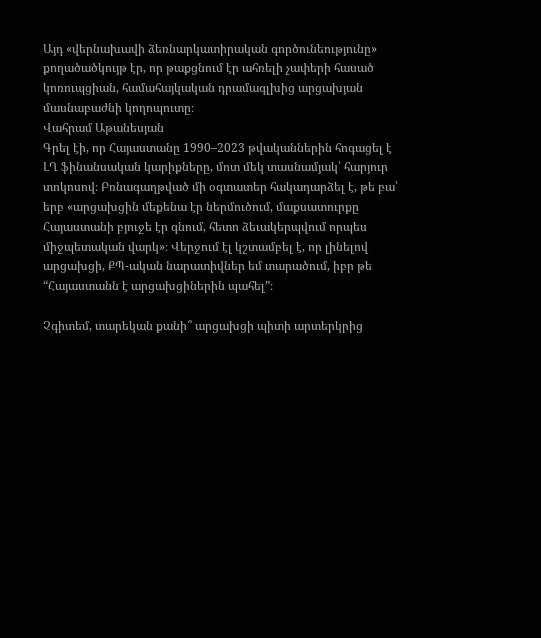Այդ «վերնախավի ձեռնարկատիրական գործունեությունը» քողածածկույթ էր, որ թաքցնում էր ահռելի չափերի հասած կոռուպցիան, համահայկական դրամագլխից արցախյան մասնաբաժնի կողոպուտը։
Վահրամ Աթանեսյան
Գրել էի, որ Հայաստանը 1990–2023 թվականներին հոգացել է ԼՂ ֆինանսական կարիքները, մոտ մեկ տասնամյակ՝ հարյուր տոկոսով։ Բռնագաղթված մի օգտատեր հակադարձել է, թե բա՝ երբ «արցախցին մեքենա էր ներմուծում, մաքսատուրքը Հայաստանի բյուջե էր գնում, հետո ձեւակերպվում որպես միջպետական վարկ»։ Վերջում էլ կշտամբել է, որ լինելով արցախցի, ՔՊ-ական նարատիվներ եմ տարածում, իբր թե “Հայաստանն է արցախցիներին պահել”։

Չգիտեմ, տարեկան քանի՞ արցախցի պիտի արտերկրից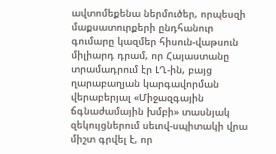ավտոմեքենա ներմուծեր, որպեսզի մաքսատուրքերի ընդհանուր գումարը կազմեր հիսուն-վաթսուն միլիարդ դրամ, որ Հայաստանը տրամադրում էր ԼՂ-ին, բայց ղարաբաղյան կարգավորման վերաբերյալ «Միջազգային ճգնաժամային խմբի» տասնյակ զեկույցներում սեւով-սպիտակի վրա միշտ գրվել է, որ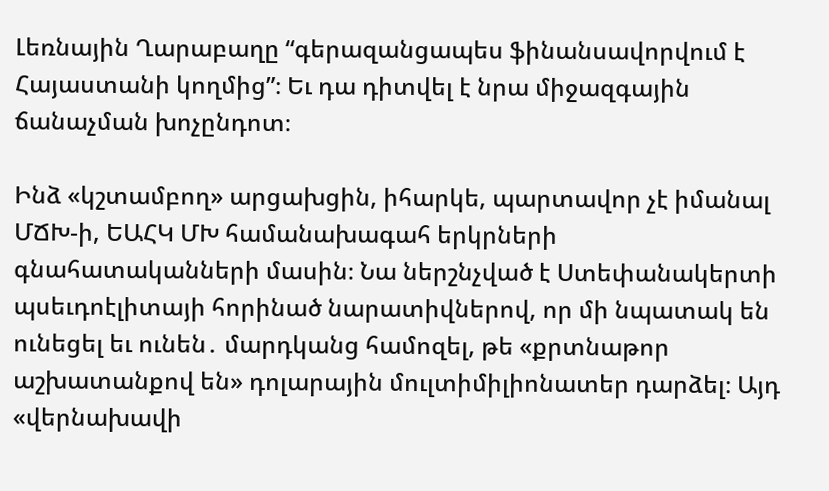Լեռնային Ղարաբաղը “գերազանցապես ֆինանսավորվում է Հայաստանի կողմից”։ Եւ դա դիտվել է նրա միջազգային ճանաչման խոչընդոտ։

Ինձ «կշտամբող» արցախցին, իհարկե, պարտավոր չէ իմանալ ՄՃԽ‑ի, ԵԱՀԿ ՄԽ համանախագահ երկրների գնահատականների մասին։ Նա ներշնչված է Ստեփանակերտի պսեւդոէլիտայի հորինած նարատիվներով, որ մի նպատակ են ունեցել եւ ունեն․ մարդկանց համոզել, թե «քրտնաթոր աշխատանքով են» դոլարային մուլտիմիլիոնատեր դարձել։ Այդ «վերնախավի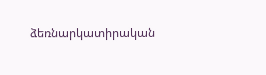ձեռնարկատիրական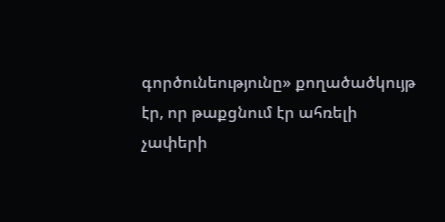գործունեությունը» քողածածկույթ էր, որ թաքցնում էր ահռելի չափերի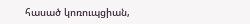հասած կոռուպցիան,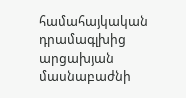համահայկական դրամագլխից արցախյան մասնաբաժնի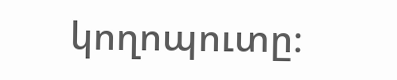կողոպուտը։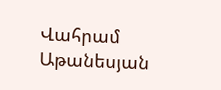Վահրամ Աթանեսյան